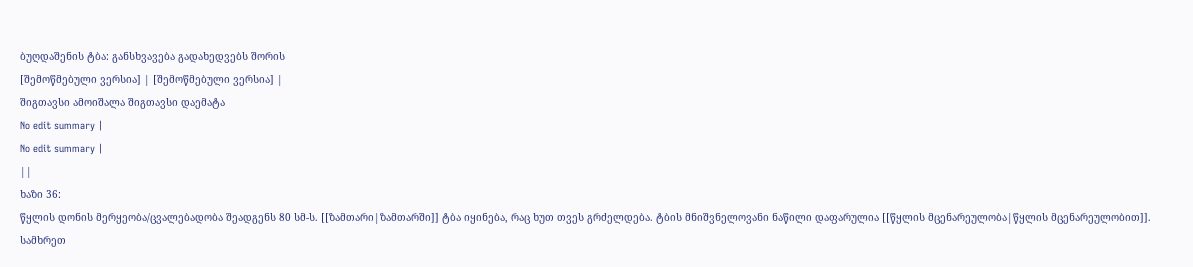ბუღდაშენის ტბა: განსხვავება გადახედვებს შორის
[შემოწმებული ვერსია] | [შემოწმებული ვერსია] |
შიგთავსი ამოიშალა შიგთავსი დაემატა
No edit summary |
No edit summary |
||
ხაზი 36:
წყლის დონის მერყეობა/ცვალებადობა შეადგენს 80 სმ-ს. [[ზამთარი|ზამთარში]] ტბა იყინება, რაც ხუთ თვეს გრძელდება. ტბის მნიშვნელოვანი ნაწილი დაფარულია [[წყლის მცენარეულობა|წყლის მცენარეულობით]]. სამხრეთ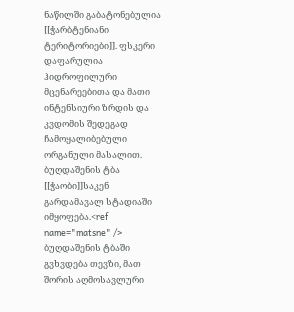ნაწილში გაბატონებულია [[ჭარბტენიანი ტერიტორიები]]. ფსკერი დაფარულია ჰიდროფილური მცენარეებითა და მათი ინტენსიური ზრდის და კვდომის შედეგად ჩამოყალიბებული ორგანული მასალით. ბუღდაშენის ტბა [[ჭაობი]]საკენ გარდამავალ სტადიაში იმყოფება.<ref name="matsne" />
ბუღდაშენის ტბაში გვხვდება თევზი, მათ შორის აღმოსავლური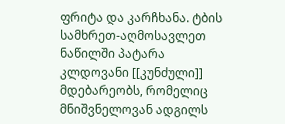ფრიტა და კარჩხანა. ტბის სამხრეთ-აღმოსავლეთ ნაწილში პატარა კლდოვანი [[კუნძული]] მდებარეობს, რომელიც მნიშვნელოვან ადგილს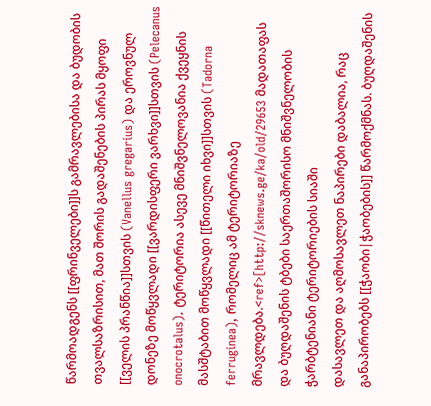წარმოადგენს [[ფრინველები]]ს გამრავლებისა და ბუდობის თვალსაზრისით, მათ შორის გადაშენების პირას მყოფი [[ველის პრანწია]]სთვის (Vanellus gregarius) და ეროვნულ დონეზე მოწყვლადი [[ვარდისფერი ვარხვი]]სთვის (Pelecanus onocrotalus). ტერიტორია ასევე მნიშვნელოვანია ქვეყნის მასშტაბით მოწყვლადი [[წითელი იხვი]]სთვის (Tadorna ferruginea), რომელიც ამ ტერიტორიაზე მრავლდება.<ref>[http://sknews.ge/ka/old/29653 მადათაფას და ბუღდაშენის ტბები საერთაშორისო მნიშვნელობის ჭარბტენიანი ტერიტორიების სიაში
დასავლეთ და აღმოსავლეთ ნაპირები დაბალია, რაც განაპირობებს [[ჭაობი|ჭაობების]] წარმოქმნას. ბუღდაშენის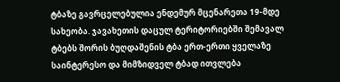ტბაზე გავრცელებულია ენდემურ მცენარეთა 19-მდე სახეობა. ჯავახეთის დაცულ ტერიტორიებში შემავალ ტბებს შორის ბუღდაშენის ტბა ერთ-ერთი ყველაზე საინტერესო და მიმზიდველ ტბად ითვლება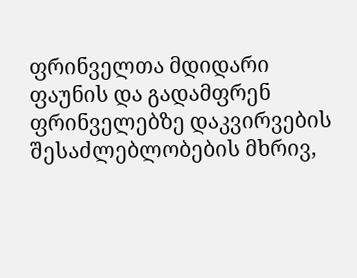ფრინველთა მდიდარი ფაუნის და გადამფრენ ფრინველებზე დაკვირვების შესაძლებლობების მხრივ,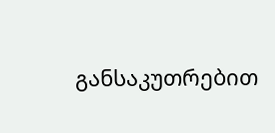განსაკუთრებით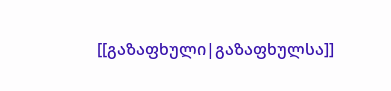[[გაზაფხული|გაზაფხულსა]]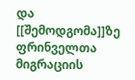და [[შემოდგომა]]ზე ფრინველთა მიგრაციის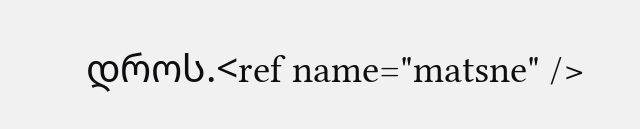დროს.<ref name="matsne" />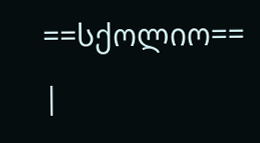==სქოლიო==
|